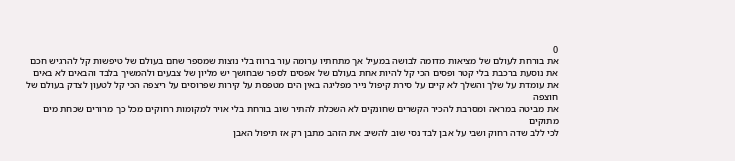0
את בורחת לעולם של מציאות מדומה לבושה במעיל אך מתחתיו ערומה עור ברווז בלי נוצות שמספר שחם בעולם של טיפשות קל להרגיש חכם
את נוסעת ברכבת בלי קטר ופסים הכי קל להיות אחת בעולם של אפסים לספר שבחושך יש מליון של צבעים ולהמשיך בלבד והבאים לא באים
את עומדת על שלך והשלך לא קיים על סירת קיפול נייר מפליגה באין הים מטפסת על קירות שפרוסים על ריצפה הכי קל לטעון לצדק בעולם של חוצפה
את מביטה במראה ומסרבת להכיר הקשרים שחונקים לא השכלת להתיר שוב בורחת בלי אויר למקומות רחוקים מכל כך מרורים שכחת מים מתוקים
לכי ללב שדה רחוק ושבי על אבן לבד נסי שוב להשיב את הזהב מתבן רק אז תיפול האבן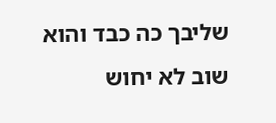שליבך כה כבד והוא שוב לא יחוש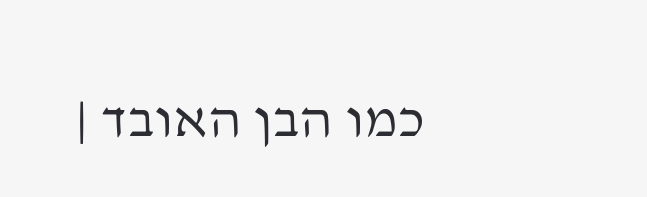כמו הבן האובד |